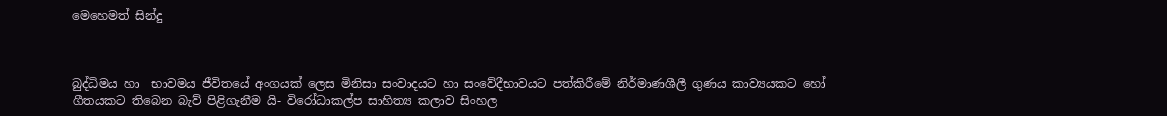මෙහෙමත් සින්දු



බුද්ධිමය හා  භාවමය ජීවිතයේ අංගයක් ලෙස මිනිසා සංවාදයට හා සංවේදීභාවයට පත්කිරීමේ නිර්මාණශීලී ගුණය කාව්‍යයකට හෝ ගීතයකට තිබෙන බැව් පිළිගැනීම යි- විරෝධාකල්ප සාහිත්‍ය කලාව සිංහල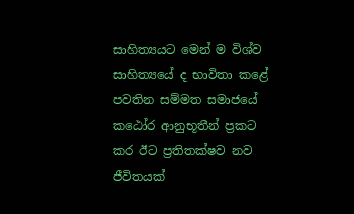සාහිත්‍යයට මෙන් ම විශ්ව සාහිත්‍යයේ ද භාවිතා කළේ පවතින සම්මත සමාජයේ කඨෝර ආනුභූතීන් ප්‍රකට කර ඊට ප්‍රතිතක්ෂව නව ජීවිතයක්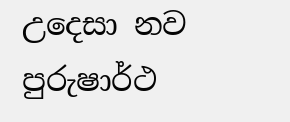උදෙසා නව පුරුෂාර්ථ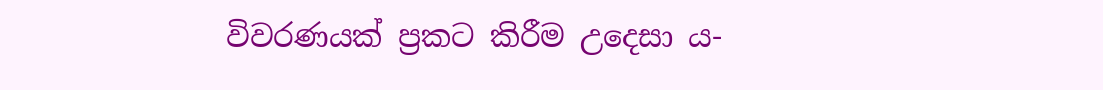විවරණයක් ප්‍රකට කිරීම උදෙසා ය-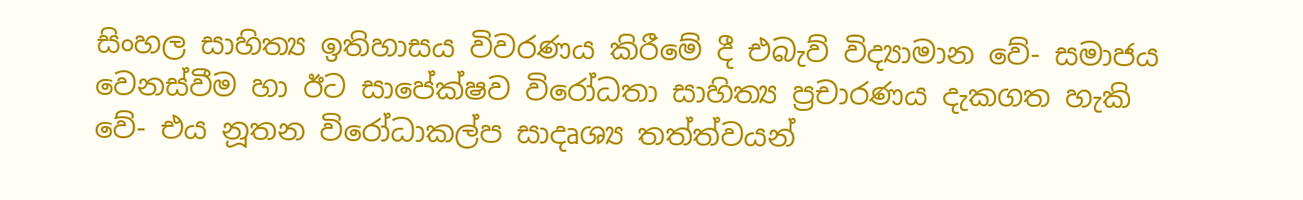සිංහල සාහිත්‍ය ඉතිහාසය විවරණය කිරීමේ දී එබැව් විද්‍යාමාන වේ- සමාජය වෙනස්වීම හා ඊට සාපේක්ෂව විරෝධතා සාහිත්‍ය ප්‍රචාරණය දැකගත හැකි වේ- එය නූතන විරෝධාකල්ප සාදෘශ්‍ය තත්ත්වයන්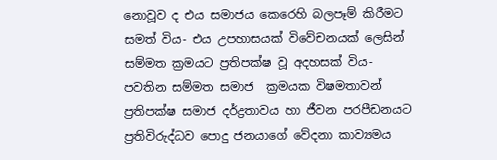නොවූව ද එය සමාජය කෙරෙහි බලපෑම් කිරීමට සමත් විය- එය උපහාසයක් විවේචනයක් ලෙසින් සම්මත ක්‍රමයට ප්‍රතිපක්ෂ වූ අදහසක් විය- පවතින සම්මත සමාජ  ක්‍රමයක විෂමතාවන් ප්‍රතිපක්ෂ සමාජ දර්ද්‍රතාවය හා ජීවන පරපීඩනයට ප්‍රතිවිරුද්ධව පොදු ජනයාගේ වේදනා කාව්‍යමය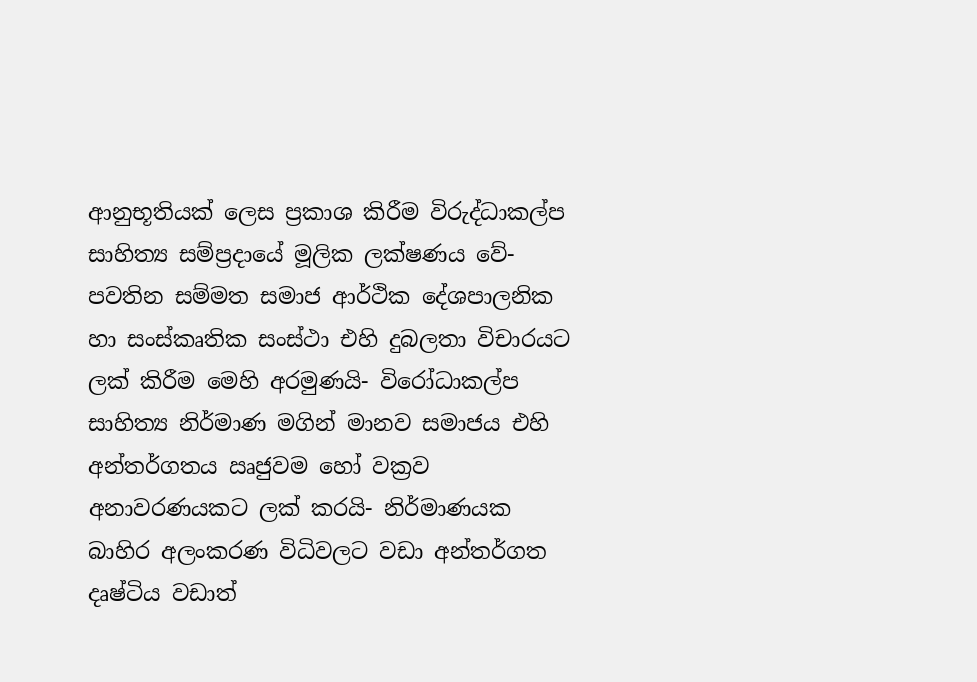ආනුභූතියක් ලෙස ප්‍රකාශ කිරීම විරුද්ධාකල්ප සාහිත්‍ය සම්ප්‍රදායේ මූලික ලක්ෂණය වේ- පවතින සම්මත සමාජ ආර්ථික දේශපාලනික හා සංස්කෘතික සංස්ථා එහි දුබලතා විචාරයට ලක් කිරීම මෙහි අරමුණයි- විරෝධාකල්ප සාහිත්‍ය නිර්මාණ මගින් මානව සමාජය එහි අන්තර්ගතය ඍජුවම හෝ වක්‍රව අනාවරණයකට ලක් කරයි- නිර්මාණයක බාහිර අලංකරණ විධිවලට වඩා අන්තර්ගත දෘෂ්ටිය වඩාත්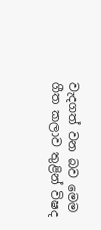වැදගත් වන බව මෙම ගීත කලාව තුළින් විෂද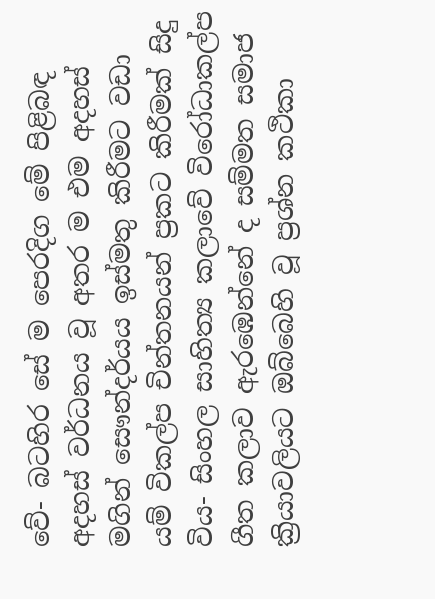වේ- බටහිර සේ ම පෙරදිග මේ පිළිබඳ අදහස් වර්ධනය වූ අතර ම එම අදහස් මගින් සෞන්දර්යය ඉස්මතු කිරීමට වඩා යම් විකල්ප චින්තනයන් ප්‍රකට කිරීමක් සිදු විය- සිංහල සාහිත්‍ය කලාවේ විරෝධාකල්ප ගීත කලාව ඇරඹෙන්නේ ද සම්මත සමාජ ක්‍රියාවලියට ඔබ්බෙහි වූ ප්‍රශ්න කථිකා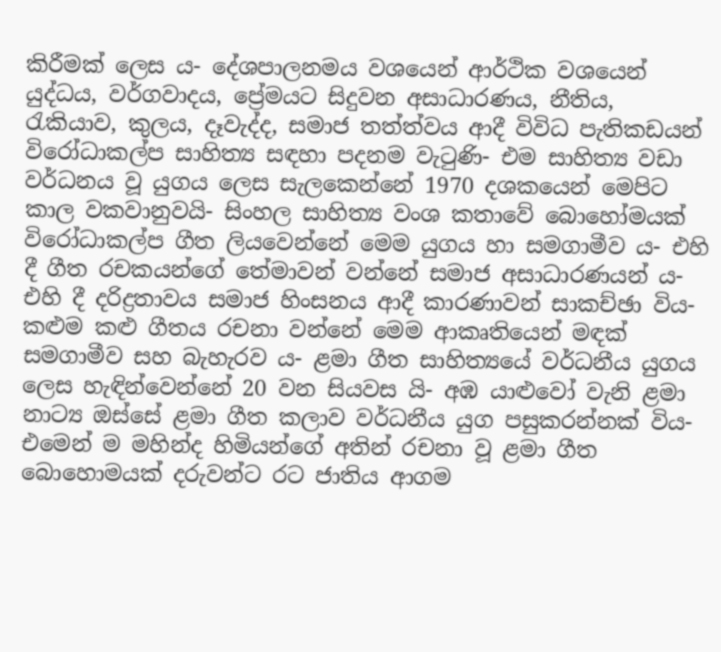කිරීමක් ලෙස ය- දේශපාලනමය වශයෙන් ආර්ථික වශයෙන් යුද්ධය, වර්ගවාදය, ප්‍රේමයට සිදුවන අසාධාරණය, නීතිය, රැකියාව, කුලය, දෑවැද්ද, සමාජ තත්ත්වය ආදී විවිධ පැතිකඩයන් විරෝධාකල්ප සාහිත්‍ය සඳහා පදනම වැටුණි- එම සාහිත්‍ය වඩා වර්ධනය වූ යුගය ලෙස සැලකෙන්නේ 1970 දශකයෙන් මෙපිට කාල වකවානුවයි- සිංහල සාහිත්‍ය වංශ කතාවේ බොහෝමයක් විරෝධාකල්ප ගීත ලියවෙන්නේ මෙම යුගය හා සමගාමීව ය- එහි දී ගීත රචකයන්ගේ තේමාවන් වන්නේ සමාජ අසාධාරණයන් ය- එහි දී දරිද්‍රතාවය සමාජ හිංසනය ආදී කාරණාවන් සාකච්ඡා විය- කළුම කළු ගීතය රචනා වන්නේ මෙම ආකෘතියෙන් මඳක් සමගාමීව සහ බැහැරව ය- ළමා ගීත සාහිත්‍යයේ වර්ධනීය යුගය ලෙස හැඳින්වෙන්නේ 20 වන සියවස යි- අඹ යාළුවෝ වැනි ළමා නාට්‍ය ඔස්සේ ළමා ගීත කලාව වර්ධනීය යුග පසුකරන්නක් විය- එමෙන් ම මහින්ද හිමියන්ගේ අතින් රචනා වූ ළමා ගීත බොහොමයක් දරුවන්ට රට ජාතිය ආගම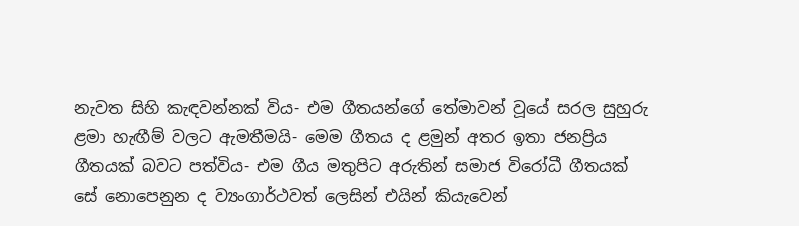නැවත සිහි කැඳවන්නක් විය- එම ගීතයන්ගේ තේමාවන් වූයේ සරල සුහුරු ළමා හැඟීම් වලට ඇමතීමයි- මෙම ගීතය ද ළමුන් අතර ඉතා ජනප්‍රිය ගීතයක් බවට පත්විය- එම ගීය මතුපිට අරුතින් සමාජ විරෝධී ගීතයක් සේ නොපෙනුන ද ව්‍යංගාර්ථවත් ලෙසින් එයින් කියැවෙන්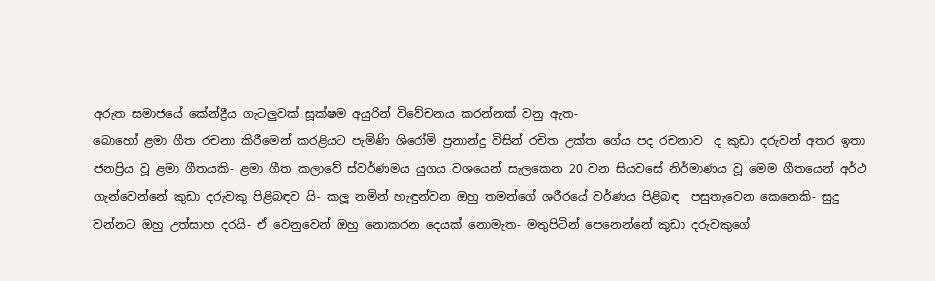අරුත සමාජයේ කේන්ද්‍රීය ගැටලුවක් සූක්ෂම අයුරින් විවේචනය කරන්නක් වනු ඇත-
බොහෝ ළමා ගීත රචනා කිරීමෙන් කරළියට පැමිණි ශිරෝමි ප්‍රනාන්දු විසින් රචිත උක්ත ගේය පද රචනාව  ද කුඩා දරුවන් අතර ඉතා ජනප්‍රිය වූ ළමා ගීතයකි- ළමා ගීත කලාවේ ස්වර්ණමය යුගය වශයෙන් සැලකෙන 20 වන සියවසේ නිර්මාණය වූ මෙම ගීතයෙන් අර්ථ ගැන්වෙන්නේ කුඩා දරුවකු පිළිබඳව යි- කලූ නමින් හැඳුන්වන ඔහු තමන්ගේ ශරීරයේ වර්ණය පිළිබඳ  පසුතැවෙන කෙනෙකි- සුදු වන්නට ඔහු උත්සාහ දරයි- ඒ වෙනුවෙන් ඔහු නොකරන දෙයක් නොමැත- මතුපිටින් පෙනෙන්නේ කුඩා දරුවකුගේ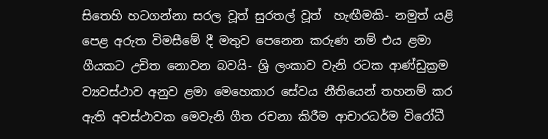සිතෙහි හටගන්නා සරල වූත් සුරතල් වූත්  හැඟීමකි- නමුත් යළි පෙළ අරුත විමසීමේ දී මතුව පෙනෙන කරුණ නම් එය ළමා ගීයකට උචිත නොවන බවයි- ශ්‍රි ලංකාව වැනි රටක ආණ්ඩුක්‍රම ව්‍යවස්ථාව අනුව ළමා මෙහෙකාර සේවය නීතියෙන් තහනම් කර ඇති අවස්ථාවක මෙවැනි ගීත රචනා කිරීම ආචාරධර්ම විරෝධී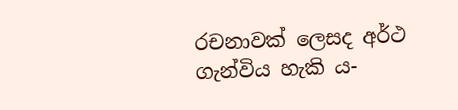රචනාවක් ලෙසද අර්ථ ගැන්විය හැකි ය-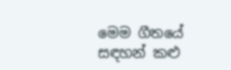මෙම ගීතයේ සඳහන් කළු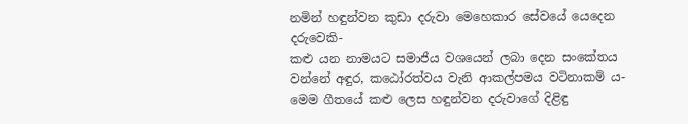නමින් හඳුන්වන කුඩා දරුවා මෙහෙකාර සේවයේ යෙදෙන දරුවෙකි-
කළු යන නාමයට සමාජීය වශයෙන් ලබා දෙන සංකේතය වන්නේ අඳුර, කඨෝරත්වය වැනි ආකල්පමය වටිනාකම් ය- මෙම ගීතයේ කළු ලෙස හඳුන්වන දරුවාගේ දිළිඳු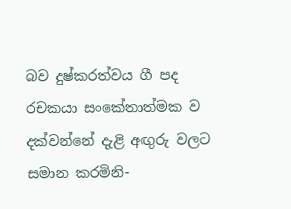බව දුෂ්කරත්වය ගී පද රචකයා සංකේතාත්මක ව දක්වන්නේ දැළි අඟුරු වලට සමාන කරමිනි-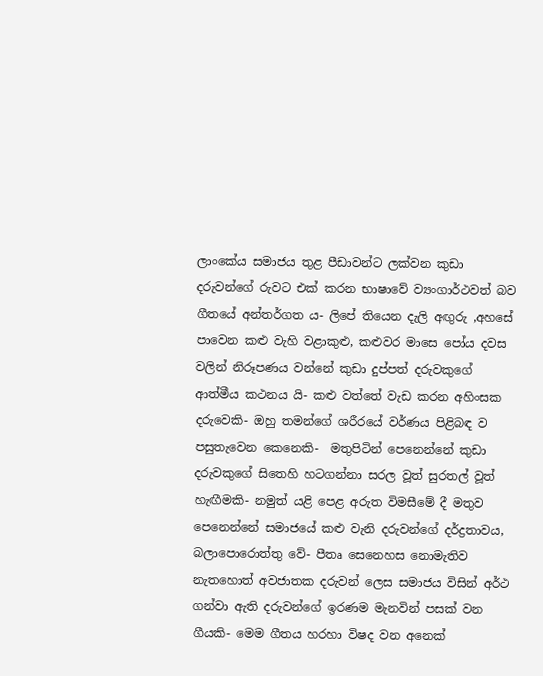ලාංකේය සමාජය තුළ පීඩාවන්ට ලක්වන කුඩා දරුවන්ගේ රුවට එක් කරන භාෂාවේ ව්‍යංගාර්ථවත් බව ගීතයේ අන්තර්ගත ය- ලිපේ තියෙන දැලි අඟුරු ,අහසේ පාවෙන කළු වැහි වළාකුළු, කළුවර මාසෙ පෝය දවස  වලින් නිරූපණය වන්නේ කුඩා දුප්පත් දරුවකුගේ ආත්මීය කථනය යි- කළු වත්තේ වැඩ කරන අහිංසක දරුවෙකි- ඔහු තමන්ගේ ශරීරයේ වර්ණය පිළිබඳ ව පසුතැවෙන කෙනෙකි-  මතුපිටින් පෙනෙන්නේ කුඩා දරුවකුගේ සිතෙහි හටගන්නා සරල වූත් සුරතල් වූත්  හැඟීමකි- නමුත් යළි පෙළ අරුත විමසීමේ දී මතුව පෙනෙන්නේ සමාජයේ කළු වැනි දරුවන්ගේ දර්ද්‍රතාවය, බලාපොරොත්තු වේ- පීතෘ සෙනෙහස නොමැතිව නැතහොත් අවජාතක දරුවන් ලෙස සමාජය විසින් අර්ථ ගන්වා ඇති දරුවන්ගේ ඉරණම මැනවින් පසක් වන ගීයකි- මෙම ගීතය හරහා විෂද වන අනෙක්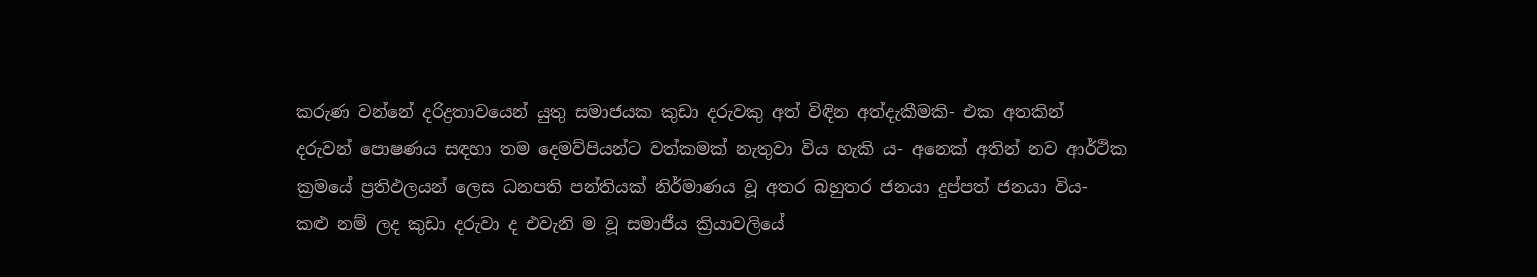කරුණ වන්නේ දරිද්‍රතාවයෙන් යුතු සමාජයක කුඩා දරුවකු අත් විඳින අත්දැකීමකි- එක අතකින් දරුවන් පොෂණය සඳහා තම දෙමව්පියන්ට වත්කමක් නැතුවා විය හැකි ය- අනෙක් අතින් නව ආර්ථික ක්‍රමයේ ප්‍රතිඵලයන් ලෙස ධනපති පන්තියක් නිර්මාණය වූ අතර බහුතර ජනයා දුප්පත් ජනයා විය- කළු නම් ලද කුඩා දරුවා ද එවැනි ම වූ සමාජීය ක්‍රියාවලියේ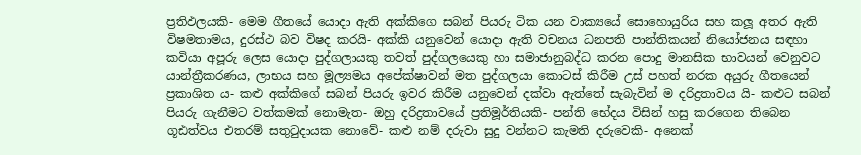ප්‍රතිඵලයකි- මෙම ගීතයේ යොදා ඇති අක්කිගෙ සබන් පියරු ටික යන වාක්‍යයේ සොහොයුරිය සහ කලූ අතර ඇති විෂමතාමය, දුරස්ථ බව විෂද කරයි- අක්කි යනුවෙන් යොදා ඇති වචනය ධනපති පාන්තිකයන් නියෝජනය සඳහා කවියා අපූරු ලෙස යොදා පුද්ගලායකු තවත් පුද්ගලයෙකු හා සමාජානුබද්ධ කරන පොදු මානසික භාවයන් වෙනුවට යාන්ත්‍රීකරණය, ලාභය සහ මූල්‍යමය අපේක්ෂාවන් මත පුද්ගලයා කොටස් කිරීම උස් පහත් නරක අයුරු ගීතයෙන් ප්‍රකාශිත ය- කළු අක්කිගේ සබන් පියරු ඉවර කිරීම යනුවෙන් දක්වා ඇත්තේ සැබැවින් ම දරිද්‍රතාවය යි- කළුට සබන් පියරු ගැනීමට වත්කමක් නොමැත- ඔහු දරිද්‍රතාවයේ ප්‍රතිමූර්තියකි- පන්ති භේදය විසින් හසු කරගෙන තිබෙන ගූඪත්වය එතරම් සතුටුදායක නොවේ- කළු නම් දරුවා සුදු වන්නට කැමති දරුවෙකි- අනෙක්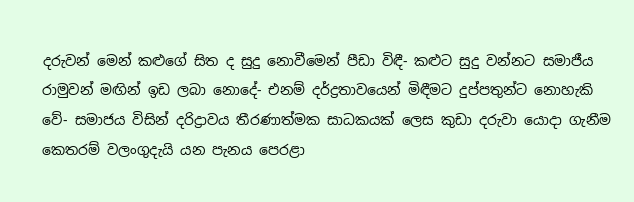දරුවන් මෙන් කළුගේ සිත ද සුදු නොවීමෙන් පීඩා විඳී- කළුට සුදු වන්නට සමාජීය රාමුවන් මඟින් ඉඩ ලබා නොදේ- එනම් දර්ද්‍රතාවයෙන් මිඳීමට දුප්පතුන්ට නොහැකි වේ- සමාජය විසින් දරිද්‍රාවය තීරණාත්මක සාධකයක් ලෙස කුඩා දරුවා යොදා ගැනීම කෙතරම් වලංගුදැයි යන පැනය පෙරළා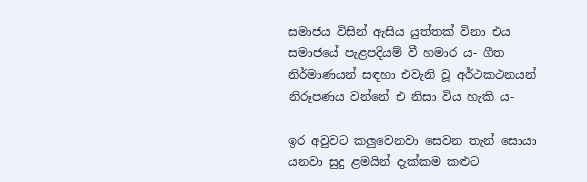සමාජය විසින් ඇසිය යුත්තක් විනා එය සමාජයේ පැළපදියම් වී හමාර ය- ගීත නිර්මාණයන් සඳහා එවැනි වූ අර්ථකථනයන් නිරූපණය වන්නේ එ නිසා විය හැකි ය-

ඉර අවුවට කලුවෙනවා සෙවන තැන් සොයා යනවා සුදු ළමයින් දැක්කම කළුට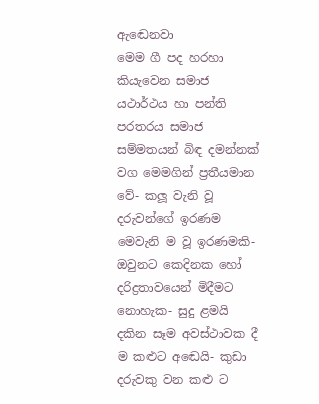ඇඬෙනවා
මෙම ගී පද හරහා කියැවෙන සමාජ යථාර්ථය හා පන්ති පරතරය සමාජ සම්මතයන් බිඳ දමන්නක් වග මෙමගින් ප්‍රතීයමාන වේ- කලූ වැනි වූ දරුවන්ගේ ඉරණම මෙවැනි ම වූ ඉරණමකි- ඔවුනට කෙදිනක හෝ දරිද්‍රතාවයෙන් මිදීමට නොහැක- සුදු ළමයි දකින සෑම අවස්ථාවක දී ම කළුට අඬෙයි- කුඩා දරුවකු වන කළු ට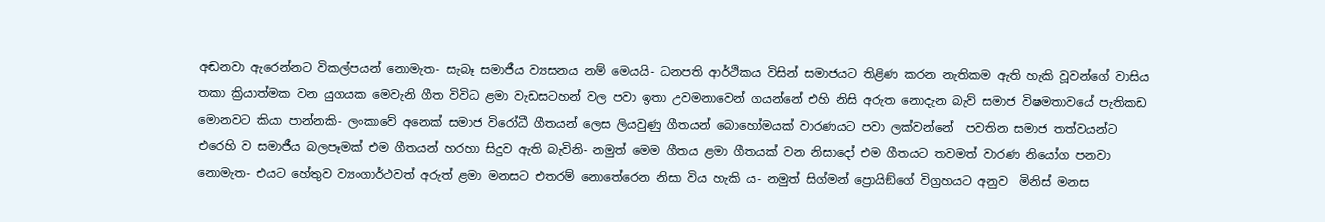අඬනවා ඇරෙන්නට විකල්පයන් නොමැත- සැබෑ සමාජීය ව්‍යසනය නම් මෙයයි- ධනපති ආර්ථිකය විසින් සමාජයට තිළිණ කරන නැතිකම ඇති හැකි වූවන්ගේ වාසිය තකා ක්‍රියාත්මක වන යුගයක මෙවැනි ගීත විවිධ ළමා වැඩසටහන් වල පවා ඉතා උවමනාවෙන් ගයන්නේ එහි නිසි අරුත නොදැන බැව් සමාජ විෂමතාවයේ පැතිකඩ මොනවට කියා පාන්නකි- ලංකාවේ අනෙක් සමාජ විරෝධී ගීතයන් ලෙස ලියවුණු ගීතයන් බොහෝමයක් වාරණයට පවා ලක්වන්නේ  පවතින සමාජ තත්වයන්ට එරෙහි ව සමාජීය බලපෑමක් එම ගීතයන් හරහා සිදුව ඇති බැවිනි- නමුත් මෙම ගීතය ළමා ගීතයක් වන නිසාදෝ එම ගීතයට තවමත් වාරණ නියෝග පනවා නොමැත- එයට හේතුව ව්‍යංගාර්ථවත් අරුත් ළමා මනසට එතරම් නොතේරෙන නිසා විය හැකි ය- නමුත් සිග්මන් ප්‍රොයිඞ්ගේ විග්‍රහයට අනුව  මිනිස් මනස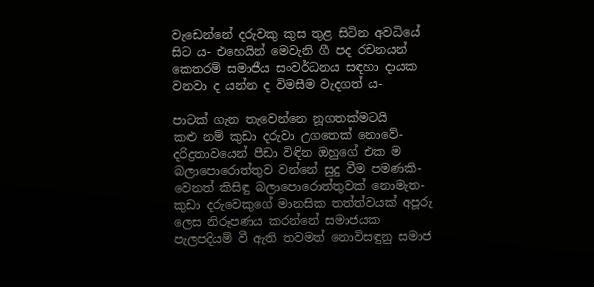වැඩෙන්නේ දරුවකු කුස තුළ සිටින අවධියේ සිට ය- එහෙයින් මෙවැනි ගී පද රචනයන් කෙතරම් සමාජීය සංවර්ධනය සඳහා දායක  වනවා ද යන්න ද විමසීම වැදගත් ය-

පාටක් ගැන තැවෙන්නෙ නූගතක්මටයි
කළු නම් කුඩා දරුවා උගතෙක් නොවේ- දරිද්‍රතාවයෙන් පීඩා විඳින ඔහුගේ එක ම බලාපොරොත්තුව වන්නේ සුදු වීම පමණකි- වෙනත් කිසිඳු බලාපොරොත්තුවක් නොමැත- කුඩා දරුවෙකුගේ මානසික තත්ත්වයක් අපූරු ලෙස නිරූපණය කරන්නේ සමාජයක පැලපදියම් වී ඇති තවමත් නොවිසඳුනු සමාජ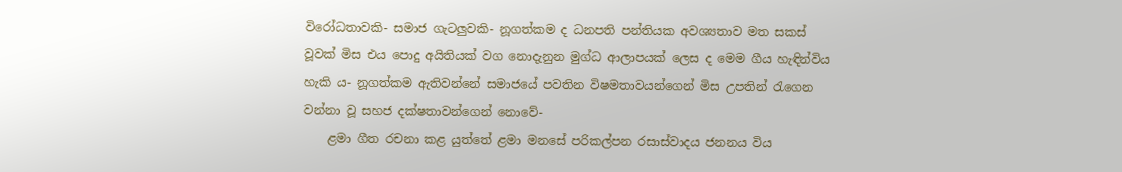විරෝධතාවකි- සමාජ ගැටලුවකි- නූගත්කම ද ධනපති පන්තියක අවශ්‍යතාව මත සකස් වූවක් මිස එය පොදු අයිතියක් වග නොදැනුන මුග්ධ ආලාපයක් ලෙස ද මෙම ගීය හැඳින්විය හැකි ය- නූගත්කම ඇතිවන්නේ සමාජයේ පවතින විෂමතාවයන්ගෙන් මිස උපතින් රැගෙන වන්නා වූ සහජ දක්ෂතාවන්ගෙන් නොවේ-
    ළමා ගීත රචනා කළ යුත්තේ ළමා මනසේ පරිකල්පන රසාස්වාදය ජනනය විය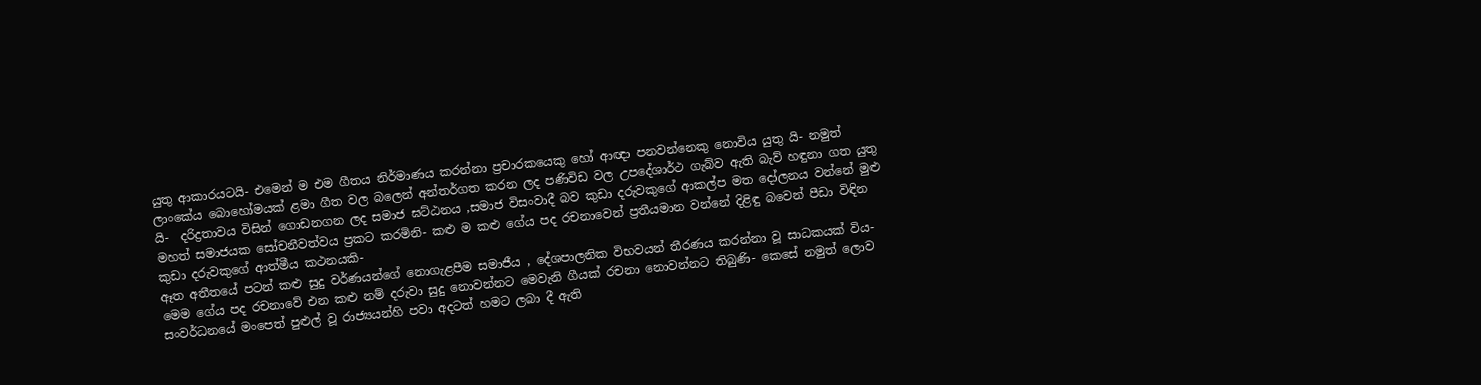යුතු ආකාරයටයි- එමෙන් ම එම ගීතය නිර්මාණය කරන්නා ප්‍රචාරකයෙකු හෝ ආඥා පනවන්නෙකු නොවිය යුතු යි- නමුත් ලාංකේය බොහෝමයක් ළමා ගීත වල බලෙන් අන්තර්ගත කරන ලද පණිවිඩ වල උපදේශාර්ථ ගැබ්ව ඇති බැව් හඳුනා ගත යුතු යි-  දරිද්‍රතාවය විසින් ගොඩනගන ලද සමාජ ඝට්ඨනය ,සමාජ විසංවාදී බව කුඩා දරුවකුගේ ආකල්ප මත දෝලනය වන්නේ මුළු මහත් සමාජයක සෝචනීවත්වය ප්‍රකට කරමිනි- කළු ම කළු ගේය පද රචනාවෙන් ප්‍රතීයමාන වන්නේ දිළිඳු බවෙන් පීඩා විඳින කුඩා දරුවකුගේ ආත්මීය කථනයකි-
ඈත අතීතයේ පටන් කළු සුදු වර්ණයන්ගේ නොගැළපීම සමාජීය , දේශපාලනික විභවයන් තීරණය කරන්නා වූ සාධකයක් විය- මෙම ගේය පද රචනාවේ එන කළු නම් දරුවා සුදු නොවන්නට මෙවැනි ගීයක් රචනා නොවන්නට තිබුණි- කෙසේ නමුත් ලොව සංවර්ධනයේ මංපෙත් පුළුල් වූ රාජ්‍යයන්හි පවා අදටත් හමට ලබා දී ඇති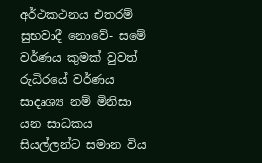අර්ථකථනය එතරම් සුභවාදී නොවේ- සමේ වර්ණය කුමක් වුවත් රුධිරයේ වර්ණය සාදෘශ්‍ය නම් මිනිසා යන සාධකය සියල්ලන්ට සමාන විය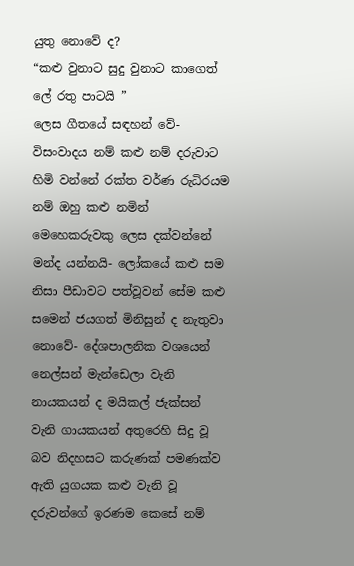යුතු නොවේ ද?
“කළු වුනාට සුදු වුනාට කාගෙත් ලේ රතු පාටයි ”
ලෙස ගීතයේ සඳහන් වේ- විසංවාදය නම් කළු නම් දරුවාට හිමි වන්නේ රක්ත වර්ණ රුධිරයම නම් ඔහු කළු නමින් මෙහෙකරුවකු ලෙස දක්වන්නේ මන්ද යන්නයි- ලෝකයේ කළු සම නිසා පීඩාවට පත්වූවන් සේම කළු සමෙන් ජයගත් මිනිසුන් ද නැතුවා නොවේ- දේශපාලනික වශයෙන් නෙල්සන් මැන්ඩෙලා වැනි නායකයන් ද මයිකල් ජැක්සන් වැනි ගායකයන් අතුරෙහි සිදු වූ බව නිදහසට කරුණක් පමණක්ව ඇති යුගයක කළු වැනි වූ දරුවන්ගේ ඉරණම කෙසේ නම්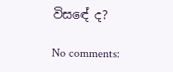විසඳේ ද?

No comments: